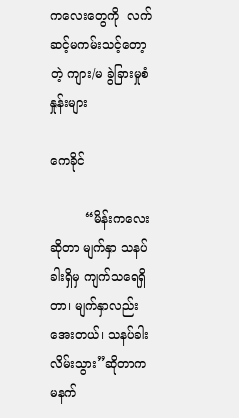ကလေးတွေကို  လက်ဆင့်မကမ်းသင့်တော့တဲ့ ကျား/မ ခွဲခြားမှုစံနှုန်းများ

ကေခိုင်

         “မိန်းကလေးဆိုတာ မျက်နှာ သနပ်ခါးရှိမှ ကျက်သရေရှိတာ၊ မျက်နှာလည်းအေးတယ်၊ သနပ်ခါးလိမ်းသွား”ဆိုတာက မနက်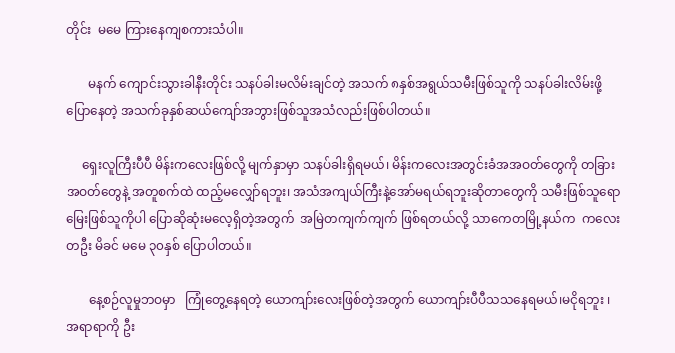တိုင်း  မမေ ကြားနေကျစကားသံပါ။

       မနက် ကျောင်းသွားခါနီးတိုင်း သနပ်ခါးမလိမ်းချင်တဲ့ အသက် ၈နှစ်အရွယ်သမီးဖြစ်သူကို သနပ်ခါးလိမ်းဖို့ ပြောနေတဲ့ အသက်ခုနှစ်ဆယ်ကျော်အဘွားဖြစ်သူအသံလည်းဖြစ်ပါတယ်။

     ရှေးလူကြီးပီပီ မိန်းကလေးဖြစ်လို့ မျက်နှာမှာ သနပ်ခါးရှိရမယ်၊ မိန်းကလေးအတွင်းခံအအဝတ်တွေကို တခြားအဝတ်တွေနဲ့ အတူစက်ထဲ ထည့်မလျှော်ရဘူး၊ အသံအကျယ်ကြီးနဲ့အော်မရယ်ရဘူးဆိုတာတွေကို သမီးဖြစ်သူရော မြေးဖြစ်သူကိုပါ ပြောဆိုဆုံးမလေ့ရှိတဲ့အတွက်  အမြဲတကျက်ကျက် ဖြစ်ရတယ်လို့ သာကေတမြို့နယ်က  ကလေးတဦး မိခင် မမေ ၃၀နှစ် ပြောပါတယ်။

       နေ့စဉ်လူမှုဘဝမှာ   ကြုံတွေ့နေရတဲ့ ယောကျာ်းလေးဖြစ်တဲ့အတွက် ယောကျာ်းပီပီသသနေရမယ်၊မငိုရဘူး ၊အရာရာကို ဦး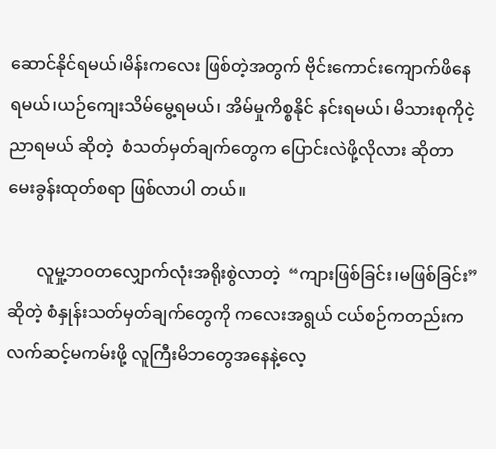ဆောင်နိုင်ရမယ်၊မိန်းကလေး ဖြစ်တဲ့အတွက် ဗိုင်းကောင်းကျောက်ဖိနေရမယ်၊ယဉ်ကျေးသိမ်မွေ့ရမယ်၊ အိမ်မှုကိစ္စနိုင် နင်းရမယ်၊ မိသားစုကိုငဲ့ညာရမယ် ဆိုတဲ့  စံသတ်မှတ်ချက်တွေက ‌ပြောင်းလဲဖို့လိုလား ဆိုတာ မေးခွန်းထုတ်စရာ ဖြစ်လာပါ တယ်။

       လူမှု့ဘဝတလျှောက်လုံးအရိုးစွဲလာတဲ့  “ကျားဖြစ်ခြင်း၊မဖြစ်ခြင်း”ဆိုတဲ့ စံနှုန်းသတ်မှတ်ချက်တွေကို ကလေးအရွယ် ငယ်စဉ်ကတည်းက လက်ဆင့်မကမ်းဖို့ လူကြီးမိဘတွေအနေနဲ့လေ့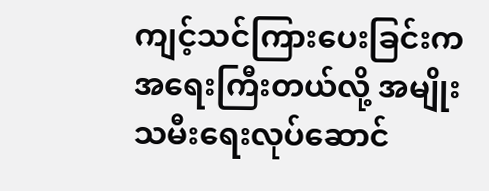ကျင့်သင်ကြားပေးခြင်းက အ‌ရေးကြီးတယ်လို့ အမျိုးသမီးရေးလုပ်ဆောင်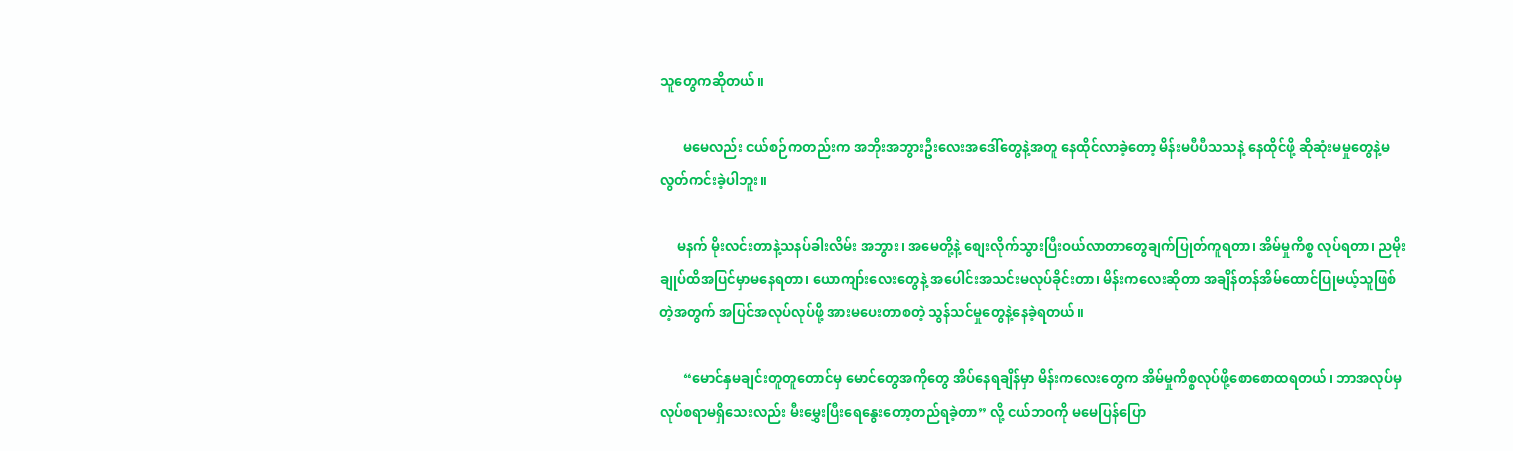သူတွေကဆိုတယ်။

       မမေလည်း ငယ်စဉ်ကတည်းက အဘိုးအဘွားဦးလေးအ‌ဒေါ်တွေနဲ့အတူ နေထိုင်လာခဲ့တော့ မိန်းမပီပီသသနဲ့ နေထိုင်ဖို့ ဆိုဆုံးမမှုတွေနဲ့မလွတ်ကင်းခဲ့ပါဘူး။

     မနက် မိုးလင်းတာနဲ့သနပ်ခါးလိမ်း အဘွား၊ အမေတို့နဲ့ စျေးလိုက်သွားပြီးဝယ်လာတာတွေချက်ပြုတ်ကူရတာ၊ အိမ်မှုကိစ္စ လုပ်ရတာ၊ ညမိုးချုပ်ထိအပြင်မှာမနေရတာ၊ ယောကျာ်းလေးတွေနဲ့ အပေါင်းအသင်းမလုပ်ခိုင်းတာ၊ မိန်းကလေးဆိုတာ အချိန်တန်အိမ်ထောင်ပြုမယ့်သူဖြစ်တဲ့အတွက် အပြင်အလုပ်လုပ်ဖို့ အားမပေးတာစတဲ့ သွန်သင်မှုတွေနဲ့နေခဲ့ရတယ်။

       “မောင်နှမချင်းတူတူတောင်မှ မောင်တွေအကိုတွေ အိပ်နေရချိန်မှာ မိန်းကလေးတွေက အိမ်မှုကိစ္စလုပ်ဖို့စောစောထရတယ်၊ ဘာအလုပ်မှလုပ်စရာမရှိသေးလည်း မီးမွှေးပြီးရေနွေးတော့တည်ရခဲ့တာ” လို့ ငယ်ဘဝကို မမေပြန်ပြော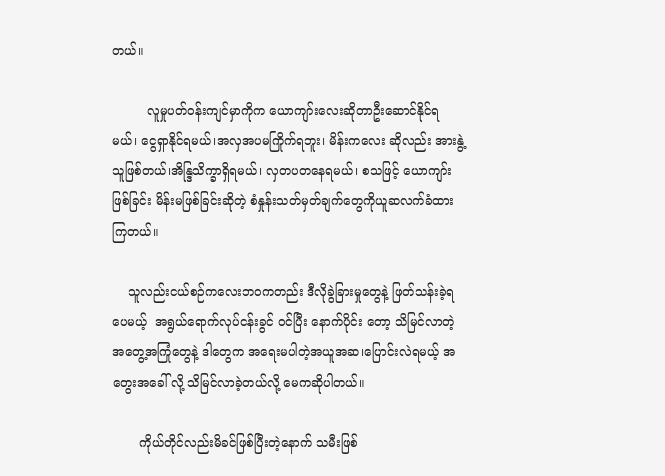တယ်။

         လူမှုပတ်ဝန်းကျင်မှာကိုက ယောကျာ်းလေးဆိုတာဦးဆောင်နိုင်ရမယ်၊ ငွေရှာနိုင်ရမယ်၊အလှအပမကြိုက်ရဘူး၊ မိန်းကလေး ဆိုလည်း အားနွဲ့သူဖြစ်တယ်၊အိ‌‌န္ဒြသိက္ခာရှိရမယ်၊ လှတပတနေရမယ်၊ စသဖြင့် ယောကျာ်းဖြစ်ခြင်း မိန်းမဖြစ်ခြင်းဆိုတဲ့ စံနှုန်းသတ်မှတ်ချက်တွေကိုယူဆလက်ခံထားကြတယ်။

    သူလည်းငယ်စဉ်ကလေးဘဝကတည်း ဒီလိုခွဲခြားမှုတွေနဲ့ ဖြတ်သန်းခဲ့ရပေမယ့်  အရွယ်ရောက်လုပ်ငန်းခွင် ဝင်ပြီး နောက်ပိုင်း တော့ သိမြင်လာတဲ့အတွေ့အကြုံတွေနဲ့ ဒါတွေက အရေးမပါတဲ့အယူအဆ၊ပြောင်းလဲရမယ့် အတွေးအခေါ် လို့ သိမြင်လာခဲ့တယ်လို့ မေကဆိုပါတယ်။

       ကိုယ်တိုင်လည်းမိခင်ဖြစ်ပြီးတဲ့နောက် သမီးဖြစ်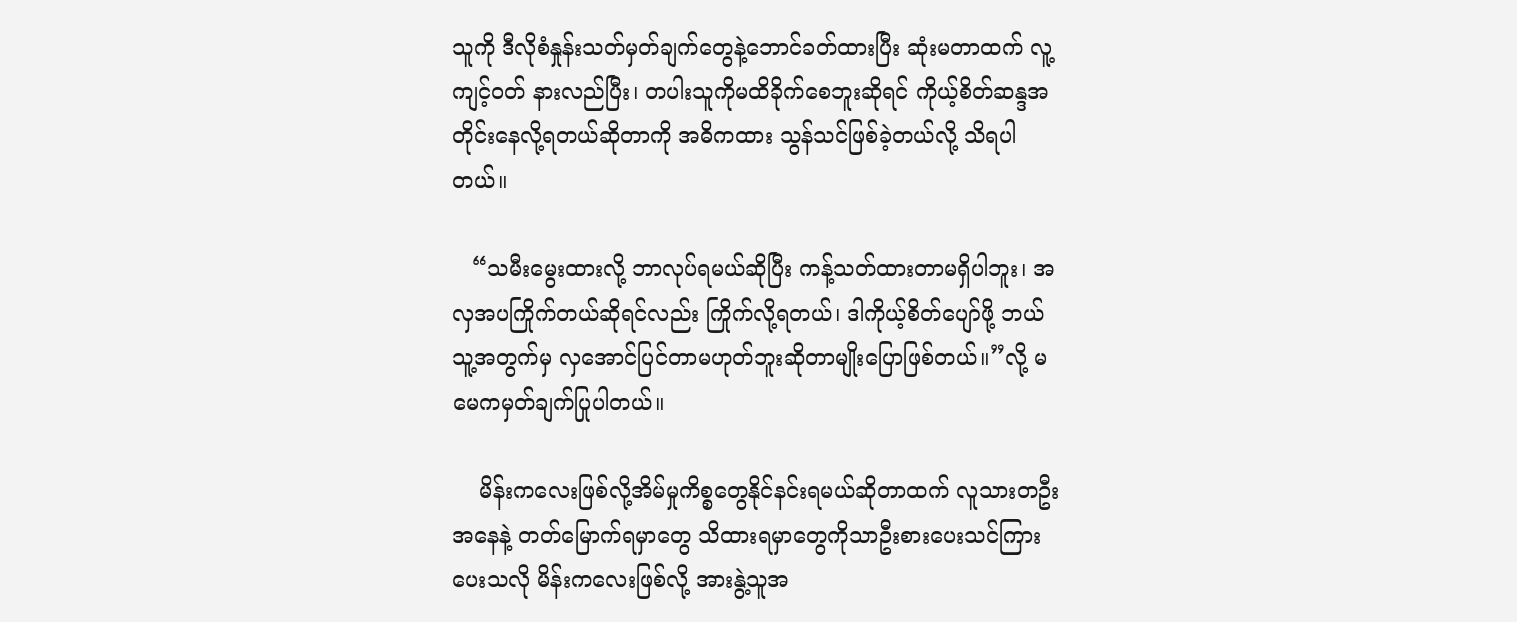သူကို ဒီလိုစံနှုန်းသတ်မှတ်ချက်တွေနဲ့ဘောင်ခတ်ထားပြီး ဆုံးမတာထက် လူ့ကျင့်ဝတ် နားလည်ပြီး၊ တပါးသူကိုမထိခိုက်စေဘူးဆိုရင် ကိုယ့်စိတ်ဆန္ဒအတိုင်းနေလို့ရတယ်ဆိုတာကို အဓိကထား သွန်သင်ဖြစ်ခဲ့တယ်လို့ သိရပါတယ်။

   “သမီးမွေးထားလို့ ဘာလုပ်ရမယ်ဆိုပြီး ကန့်သတ်ထားတာမရှိပါဘူး၊ အလှအပကြိုက်တယ်ဆိုရင်လည်း ကြိုက်လို့ရတယ်၊ ဒါကိုယ့်စိတ်ပျော်ဖို့ ဘယ်သူ့အတွက်မှ လှအောင်ပြင်တာမဟုတ်ဘူးဆိုတာမျိုး‌‌ပြောဖြစ်တယ်။”လို့ မမေကမှတ်ချက်ပြုပါတယ်။

    မိန်းကလေးဖြစ်လို့အိမ်မှုကိစ္စတွေနိုင်နင်းရမယ်ဆိုတာထက် လူသားတဦးအနေနဲ့ တတ်မြောက်ရမှာတွေ သိထားရမှာတွေကိုသာဦးစားပေးသင်ကြားပေးသလို မိန်းကလေးဖြစ်လို့ အားနွဲ့သူအ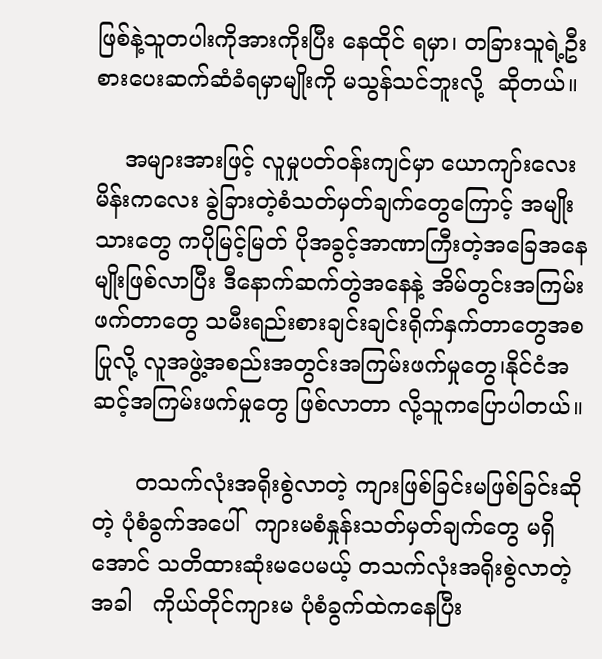ဖြစ်နဲ့သူတပါးကိုအားကိုးပြီး နေထိုင် ရမှာ၊ တခြားသူရဲ့ဦးစားပေးဆက်ဆံခံရမှာမျိုးကို မသွန်သင်ဘူးလို့  ဆိုတယ်။

    အများအားဖြင့် လူမှုပတ်ဝန်းကျင်မှာ ယောကျာ်းလေး‌ မိန်းကလေး ခွဲခြားတဲ့စံသတ်မှတ်ချက်တွေကြောင့် အမျိုးသားတွေ ကပိုမြင့်မြတ် ပိုအခွင့်အာဏာကြီးတဲ့အခြေအနေ မျိုးဖြစ်လာပြီး ဒီနောက်ဆက်တွဲအနေနဲ့ အိမ်တွင်းအကြမ်းဖက်တာတွေ သမီးရည်းစားချင်းချင်းရိုက်နှက်တာတွေအစပြုလို့ လူအဖွဲ့အစည်းအတွင်းအကြမ်းဖက်မှုတွေ၊နိုင်ငံအဆင့်အကြမ်းဖက်မှုတွေ ဖြစ်လာတာ လို့သူကပြောပါတယ်။

      တသက်လုံးအရိုးစွဲလာတဲ့ ကျားဖြစ်ခြင်းမဖြစ်ခြင်းဆိုတဲ့ ပုံစံခွက်အ‌ပေါ်  ကျားမစံနှုန်းသတ်မှတ်ချက်တွေ မရှိအောင် သတိထားဆုံးမပေမယ့် တသက်လုံးအရိုးစွဲလာတဲ့အခါ   ကိုယ်တိုင်ကျားမ ပုံစံခွက်ထဲကနေပြီး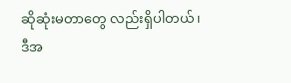ဆိုဆုံးမတာတွေ လည်းရှိပါတယ်၊ ဒီအ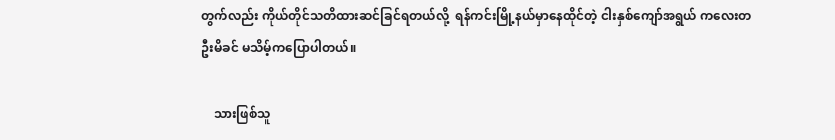တွက်လည်း ကိုယ်တိုင်သတိထားဆင်ခြင်ရတယ်လို့  ရန်ကင်းမြို့နယ်မှာ‌နေထိုင်တဲ့ ငါးနှစ်ကျော်အရွယ် ကလေးတဦးမိခင် မသိမ့်ကပြောပါတယ်။

    သားဖြစ်သူ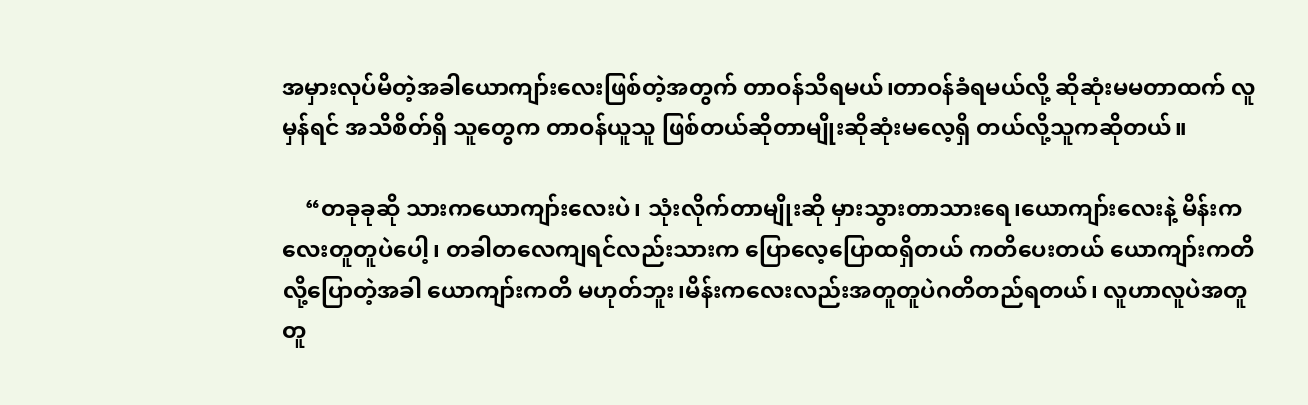အမှားလုပ်မိတဲ့အခါယောကျာ်းလေးဖြစ်တဲ့အတွက် တာဝန်သိရမယ်၊တာဝန်ခံရမယ်လို့ ဆိုဆုံးမမတာထက် လူမှန်ရင် အသိစိတ်ရှိ သူတွေက တာဝန်ယူသူ ဖြစ်တယ်ဆိုတာမျိုးဆိုဆုံးမလေ့ရှိ တယ်လို့သူကဆိုတယ်။

    “တခုခုဆို သားကယောကျာ်းလေးပဲ၊ သုံးလိုက်တာမျိုးဆို မှားသွားတာသားရေ၊ယောကျာ်းလေးနဲ့ မိန်းကလေးတူတူပဲပေါ့၊ တခါတလေကျရင်လည်းသားက ပြောလေ့ပြောထရှိတယ် ကတိပေးတယ် ယောကျာ်းကတိလို့ပြောတဲ့အခါ ယောကျာ်းကတိ မဟုတ်ဘူး၊မိန်းကလေးလည်းအတူတူပဲဂတိတည်ရတယ်၊ လူဟာလူပဲအတူတူ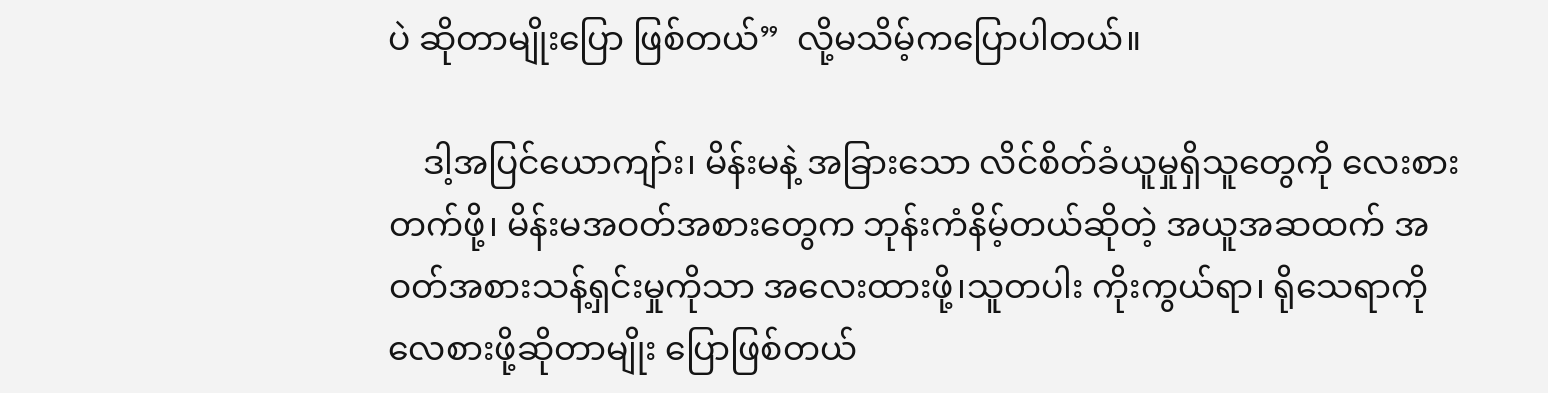ပဲ ဆိုတာမျိုးပြော ဖြစ်တယ်”  လို့မသိမ့်ကပြောပါတယ်။

    ဒါ့အပြင်ယောကျာ်း၊ မိန်းမနဲ့ အခြားသော လိင်စိတ်ခံယူမှုရှိသူတွေကို လေးစားတက်ဖို့၊ မိန်းမအဝတ်အစားတွေက ဘုန်းကံနိမ့်တယ်ဆိုတဲ့ အယူအဆထက် အဝတ်အစားသန့်ရှင်းမှုကိုသာ အလေးထားဖို့၊သူတပါး ကိုးကွယ်ရာ၊ ရိုသေရာကို လေစားဖို့ဆိုတာမျိုး ပြောဖြစ်တယ်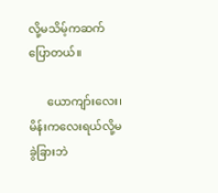လို့မသိမ့်ကဆက်ပြောတယ်။

      ယောကျာ်းလေး၊ မိန်းကလေးရယ်လို့မခွဲခြားဘဲ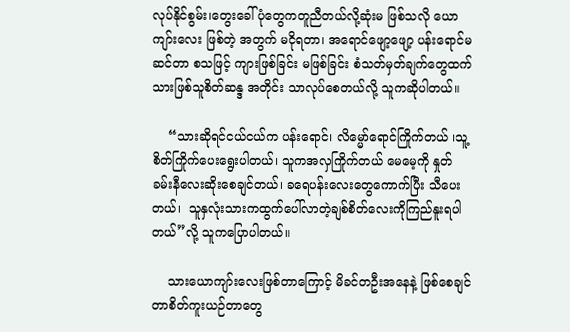လုပ်နိုင်စွမ်း၊တွေးခေါ်ပုံတွေကတူညီတယ်လို့ဆုံးမ ဖြစ်သလို ယောကျာ်းလေး ဖြစ်တဲ့ အတွက် မငိုရတာ၊ အရောင်ဖျော့ဖျော့ ပန်းရောင်မဆင်တာ စသဖြင့် ကျားဖြစ်ခြင်း မဖြစ်ခြင်း စံသတ်မှတ်ချက်တွေထက် သားဖြစ်သူစိတ်ဆန္ဒ အတိုင်း သာလုပ်စေတယ်လို့ သူကဆိုပါတယ်။

    “သားဆိုရင်ငယ်ငယ်က ပန်းရောင်၊ လိမ္မော်ရောင်ကြိုက်တယ် ၊သူ့စိတ်ကြိုက်ပေးရွေးပါတယ်၊ သူကအလှကြိုက်တယ် မေမေ့ကို နှုတ်ခမ်းနီလေးဆိုးစေချင်တယ်၊ ခရေပန်းလေးတွေကောက်ပြီး သီပေးတယ်၊  သူနှလုံးသားကထွက်ပေါ်လာတဲ့ချစ်စိတ်လေးကိုကြည်နူးရပါတယ်”လို့ သူကပြောပါတယ်။

    သားယောကျာ်းလေးဖြစ်တာကြောင့် မိခင်တဦးအနေနဲ့ ဖြစ်စေချင်တာစိတ်ကူးယဉ်တာတွေ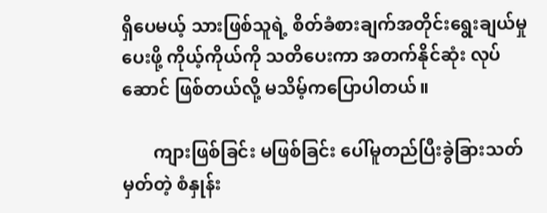ရှိပေမယ့် သားဖြစ်သူရဲ့ စိတ်ခံစားချက်အတိုင်းရွေးချယ်မှုပေးဖို့ ကိုယ့်ကိုယ်ကို သတိပေးကာ အတက်နိုင်ဆုံး လုပ်ဆောင် ဖြစ်တယ်လို့ မသိမ့်ကပြောပါတယ်။

       ကျားဖြစ်ခြင်း မဖြစ်ခြင်း ပေါ်မူတည်ပြီးခွဲခြားသတ်မှတ်တဲ့ စံနှုန်း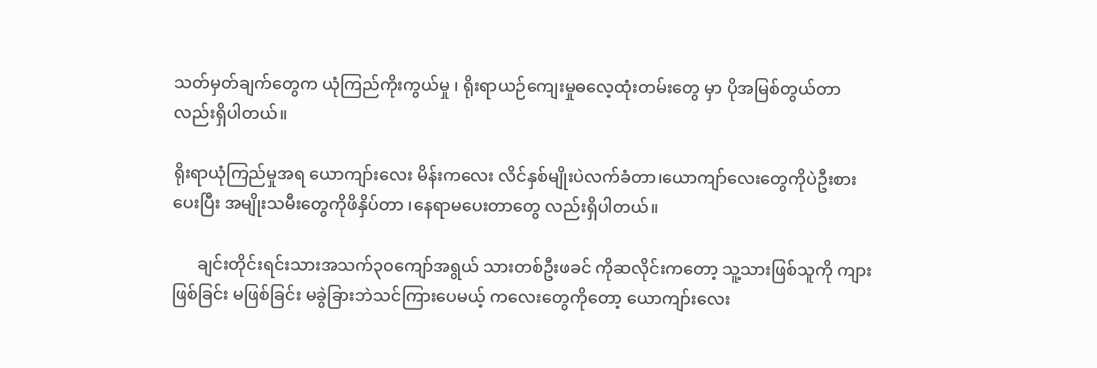သတ်မှတ်ချက်တွေက ယုံကြည်ကိုးကွယ်မှု ၊ ရိုးရာယဉ်ကျေးမှုဓလေ့ထုံးတမ်းတွေ မှာ ပိုအမြစ်တွယ်တာလည်းရှိပါတယ်။

ရိုးရာယုံကြည်မှုအရ ယောကျာ်းလေး မိန်းကလေး လိင်နှစ်မျိုးပဲလက်ခံတာ၊ယောကျာ်လေးတွေကိုပဲဦးစားပေးပြီး အမျိုးသမီးတွေကိုဖိနှိပ်တာ ၊နေရာမပေးတာတွေ လည်းရှိပါတယ်။

      ချင်းတိုင်းရင်းသားအသက်၃၀ကျော်အရွယ် သားတစ်ဦးဖခင် ကိုဆလိုင်းကတော့ သူ့သားဖြစ်သူကို ကျားဖြစ်ခြင်း မဖြစ်ခြင်း မခွဲခြားဘဲသင်ကြားပေမယ့် ကလေးတွေကိုတော့ ယောကျာ်းလေး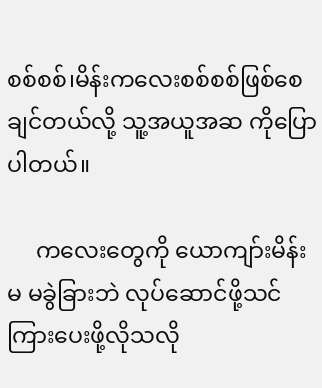စစ်စစ်၊မိန်းကလေးစစ်စစ်ဖြစ်စေချင်တယ်လို့ သူ့အယူအဆ ကိုပြောပါတယ်။

     ကလေးတွေကို ယောကျာ်းမိန်းမ မခွဲခြားဘဲ လုပ်ဆောင်ဖို့သင်ကြားပေးဖို့လိုသလို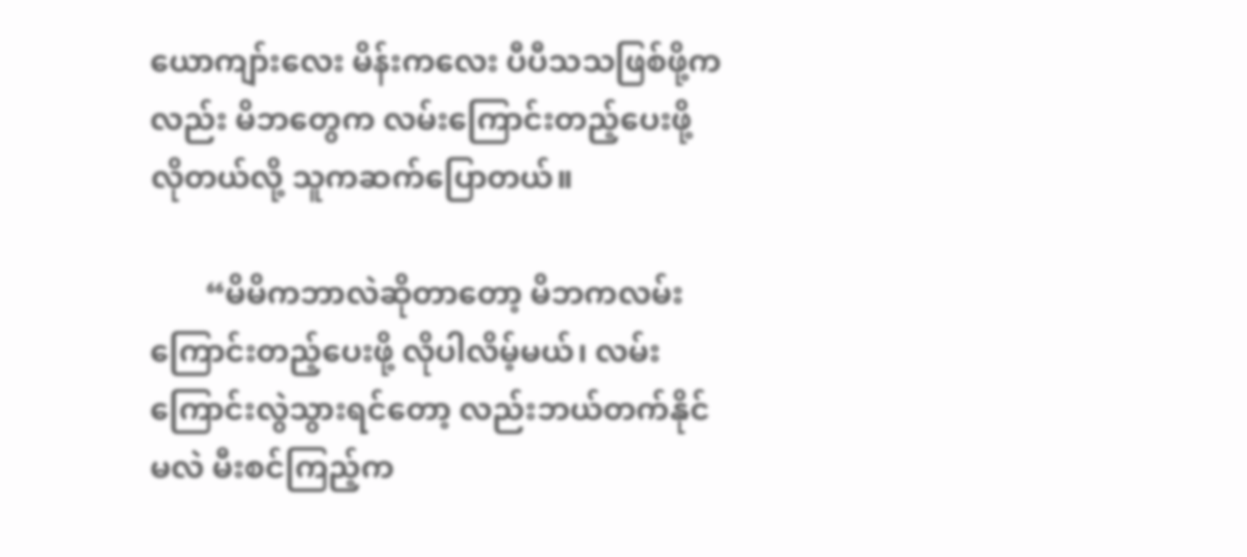ယောကျာ်းလေး မိန်းကလေး ပီပီသသဖြစ်ဖို့ကလည်း မိဘတွေက လမ်းကြောင်းတည့်ပေးဖို့လိုတယ်လို့ သူကဆက်ပြောတယ်။

       “မိမိကဘာလဲဆိုတာတော့ မိဘကလမ်းကြောင်းတည့်ပေးဖို့ လိုပါလိမ့်မယ်၊ လမ်းကြောင်းလွဲသွားရင်တော့ လည်းဘယ်တက်နိုင်မလဲ မီးစင်ကြည့်က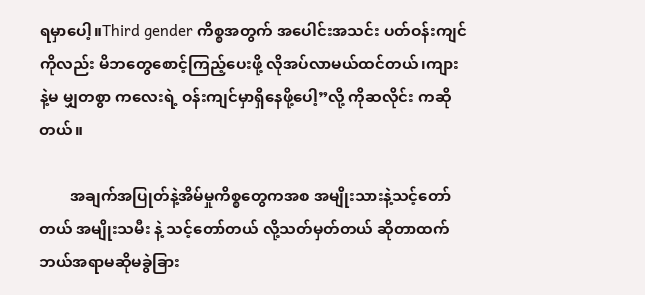ရမှာ‌ပေါ့။Third gender ကိစ္စအတွက် အ‌ပေါင်းအသင်း ပတ်ဝန်းကျင်ကိုလည်း မိဘတွေစောင့်ကြည့်‌ပေးဖို့ လိုအပ်လာမယ်ထင်တယ်၊ကျားနဲ့မ မျှတစွာ ကလေးရဲ့ ဝန်းကျင်မှာရှိနေဖို့ပေါ့”လို့ ကိုဆလိုင်း ကဆိုတယ်။

        အချက်အပြုတ်နဲ့အိမ်မှုကိစ္စတွေကအစ အမျိုးသားနဲ့သင့်တော်တယ် အမျိုးသမီး နဲ့ သင့်တော်တယ် လို့သတ်မှတ်တယ် ဆိုတာထက် ဘယ်အရာမဆိုမခွဲခြား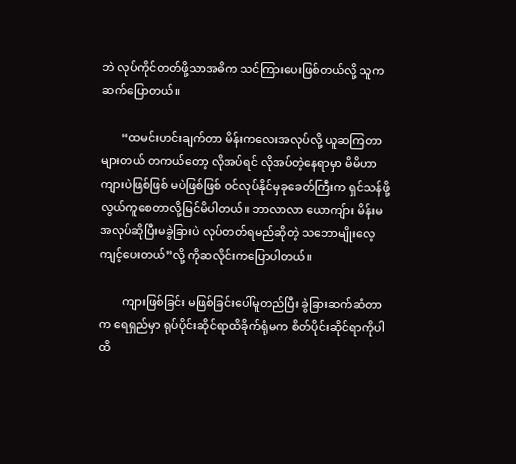ဘဲ လုပ်ကိုင်တတ်ဖို့သာအဓိက သင်ကြားပေးဖြစ်တယ်လို့ သူကဆက်ပြောတယ်။

       “ထမင်းဟင်းချက်တာ မိန်းကလေးအလုပ်လို့ ယူဆကြတာများတယ် တကယ်တော့ လိုအပ်ရင် လိုအပ်တဲ့နေရာမှာ မိမိဟာ ကျားပဲဖြစ်ဖြစ် မပဲဖြစ်ဖြစ် ဝင်လုပ်နိုင်မှခုခေတ်ကြီးက ရှင်သန်ဖို့ လွယ်ကူစေတာလို့မြင်မိပါတယ်။ ဘာလာလာ ယောကျ်ား မိန်းမ အလုပ်ဆိုပြီးမခွဲခြားပဲ လုပ်တတ်ရမည်ဆိုတဲ့ သဘောမျိုးလေ့ကျင့်ပေးတယ်”လို့ ကိုဆလိုင်းကပြောပါတယ်။

        ကျားဖြစ်ခြင်း မဖြစ်ခြင်းပေါ်မူတည်ပြီး ခွဲခြားဆက်ဆံတာက ရေရှည်မှာ ရုပ်ပိုင်းဆိုင်ရာထိခိုက်ရုံမက စိတ်ပိုင်းဆိုင်ရာကိုပါထိ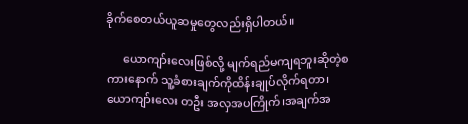ခိုက်စေတယ်ယူဆမှုတွေလည်းရှိပါတယ်။

      ယောကျာ်းလေးဖြစ်လို့ မျက်ရည်မကျရဘူးဆိုတဲ့စကားနောက် သူ့ခံစားချက်ကိုထိန်းချုပ်လိုက်ရတာ၊  ယောကျာ်းလေး တဦး အလှအပကြိုက်၊အချက်အ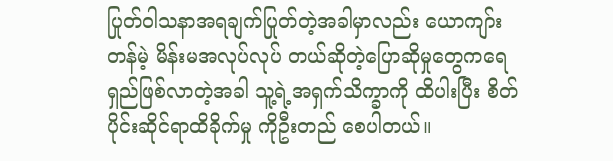ပြုတ်ဝါသနာအရချက်ပြုတ်တဲ့အခါမှာလည်း ယောကျာ်းတန်မဲ့ မိန်းမအလုပ်လုပ် တယ်ဆိုတဲ့ပြောဆိုမှုတွေကရေရှည်ဖြစ်လာတဲ့အခါ သူ့ရဲ့အရှက်သိက္ခာကို ထိပါးပြီး စိတ်ပိုင်းဆိုင်ရာထိခိုက်မှု ကိုဦးတည် စေပါတယ်။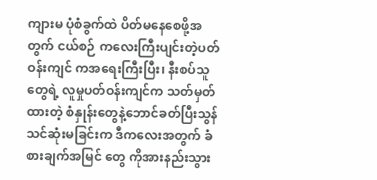ကျားမ ပုံစံခွက်ထဲ ပိတ်မနေစေဖို့အတွက် ငယ်စဉ် ကလေးကြီးပျင်းတဲ့ပတ်ဝန်းကျင် ကအရေးကြီးပြီး၊ နီးစပ်သူတွေရဲ့ လူမှုပတ်ဝန်းကျင်က သတ်မှတ်ထားတဲ့ စံနှုန်းတွေနဲ့ဘောင်ခတ်ပြီးသွန်သင်ဆုံးမခြင်းက ဒီကလေးအတွက် ခံစားချက်အမြင် တွေ ကိုအားနည်းသွား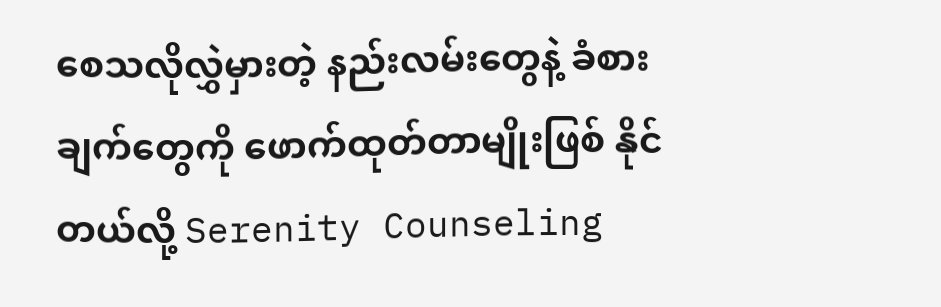စေသလိုလွှဲမှားတဲ့ နည်းလမ်းတွေနဲ့ ခံစားချက်တွေကို ဖောက်ထုတ်တာမျိုးဖြစ် နိုင်တယ်လို့ Serenity Counseling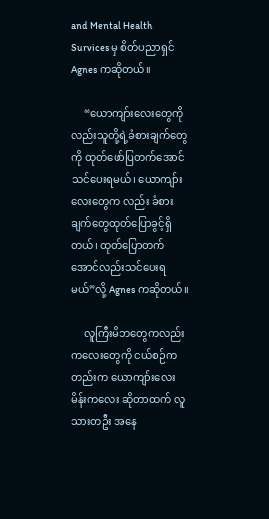and Mental Health Survices မှ စိတ်ပညာရှင်  Agnes ကဆိုတယ်။

     “ယောကျာ်းလေးတွေကိုလည်းသူတို့ရဲ့ခံစားချက်တွေကို ထုတ်ဖော်ပြတက်အောင်သင်ပေးရမယ်၊ ယောကျာ်းလေးတွေက လည်း ခံစားချက်တွေထုတ်ပြောခွင့်ရှိတယ်၊ ထုတ်ပြောတက်အောင်လည်းသင်ပေးရမယ်”လို့ Agnes ကဆိုတယ်။

     လူကြီးမိဘတွေကလည်း ကလေးတွေကို ငယ်စဉ်ကတည်းက ယောကျာ်းလေးမိန်းကလေး ဆိုတာထက် လူသားတဦး အနေ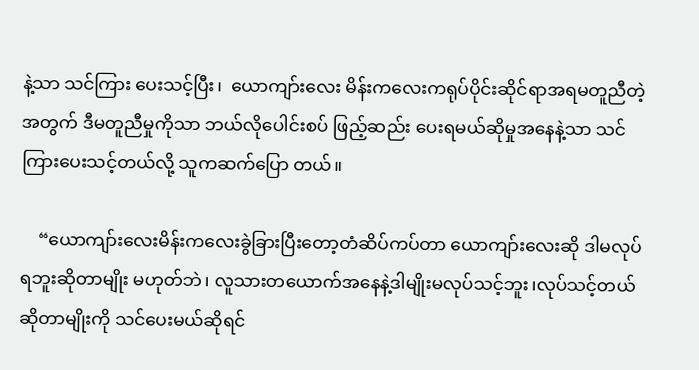နဲ့သာ သင်ကြား ပေးသင့်ပြီး၊  ယောကျာ်းလေး မိန်းကလေးကရုပ်ပိုင်းဆိုင်ရာအရမတူညီတဲ့အတွက် ဒီမတူညီမှုကိုသာ ဘယ်လိုပေါင်းစပ် ဖြည့်ဆည်း ပေးရမယ်ဆိုမှုအနေနဲ့သာ သင်ကြားပေးသင့်တယ်လို့ သူကဆက်ပြော တယ်။

    “ယောကျာ်းလေးမိန်းကလေးခွဲခြားပြီးတော့တံဆိပ်ကပ်တာ ယောကျာ်းလေးဆို ဒါမလုပ်ရဘူးဆိုတာမျိုး မဟုတ်ဘဲ၊ လူသားတယောက်အနေနဲ့ဒါမျိုးမလုပ်သင့်ဘူး၊လုပ်သင့်တယ်ဆိုတာမျိုးကို သင်ပေးမယ်ဆိုရင်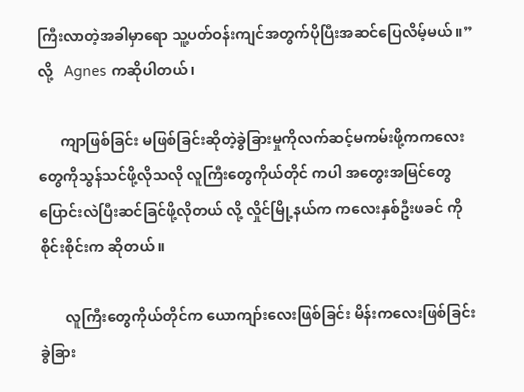ကြီးလာတဲ့အခါမှာရော သူ့ပတ်ဝန်းကျင်အတွက်ပိုပြီးအဆင်ပြေလိမ့်မယ်။”လို့   Agnes ကဆိုပါတယ်၊

      ကျာဖြစ်ခြင်း မဖြစ်ခြင်းဆိုတဲ့ခွဲခြားမှုကိုလက်ဆင့်မကမ်းဖို့ကကလေးတွေကိုသွန်သင်ဖို့လိုသလို လူကြီးတွေကိုယ်တိုင် ကပါ အတွေးအမြင်တွေပြောင်းလဲပြီးဆင်ခြင်ဖို့လိုတယ် လို့ လှိုင်မြို့နယ်က ကလေးနှစ်ဦးဖခင် ကိုစိုင်းစိုင်းက ဆိုတယ်။

       လူကြီးတွေကိုယ်တိုင်က ယောကျာ်းလေးဖြစ်ခြင်း မိန်းကလေးဖြစ်ခြင်း ခွဲခြား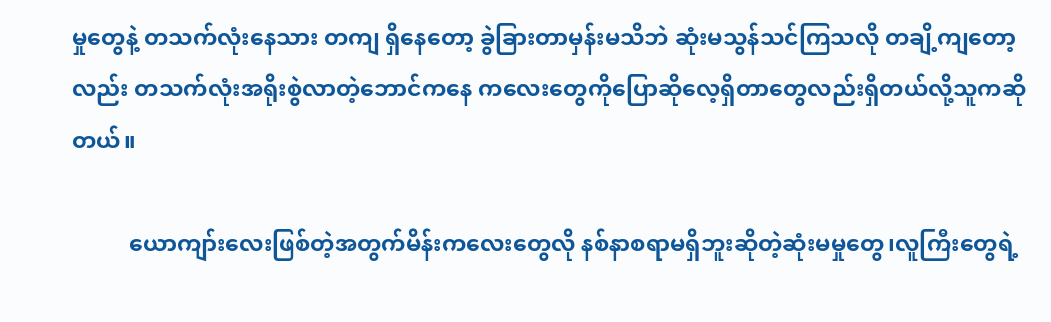မှုတွေနဲ့ တသက်လုံး‌နေသား တကျ ရှိနေတော့ ခွဲခြားတာမှန်းမသိဘဲ ဆုံးမသွန်သင်ကြသလို တချိ့ကျတော့လည်း တသက်လုံးအရိုးစွဲလာတဲ့ဘောင်ကနေ ကလေးတွေကိုပြောဆိုလေ့ရှိတာတွေလည်းရှိတယ်လို့သူကဆိုတယ်။

          ယောကျာ်းလေးဖြစ်တဲ့အတွက်မိန်းကလေးတွေလို နစ်နာစရာမရှိဘူးဆိုတဲ့ဆုံးမမှုတွေ၊လူကြီးတွေရဲ့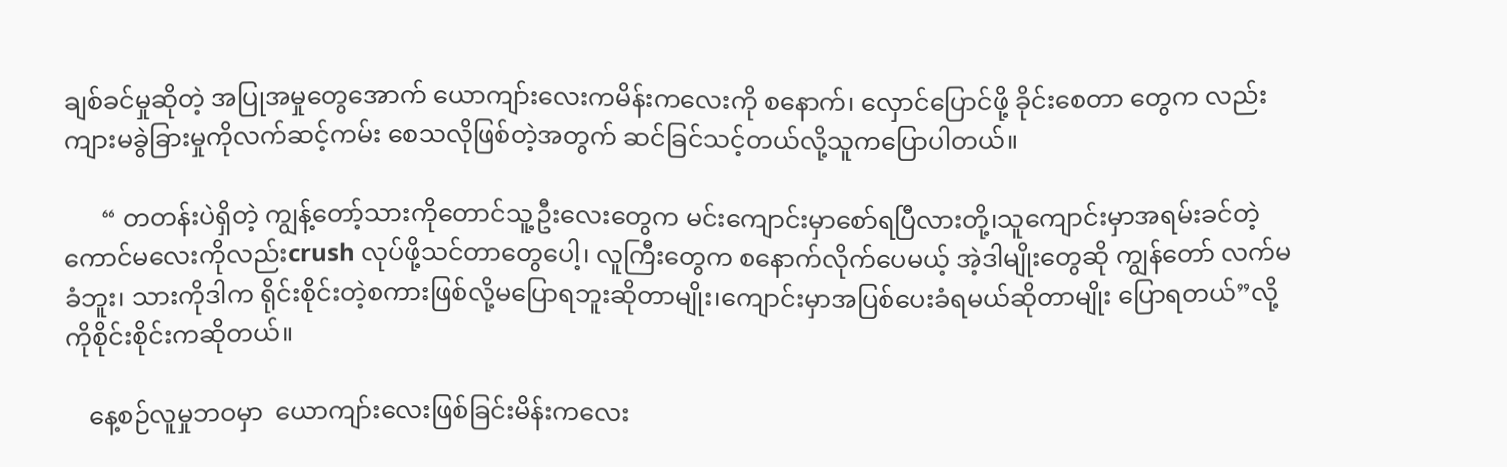ချစ်ခင်မှုဆိုတဲ့ အပြုအမှုတွေအောက် ယောကျာ်းလေးကမိန်းကလေးကို စနောက်၊ လှောင်ပြောင်ဖို့ ခိုင်းစေတာ တွေက လည်း ကျားမခွဲခြားမှုကိုလက်ဆင့်ကမ်း စေသလိုဖြစ်တဲ့အတွက် ဆင်ခြင်သင့်တယ်လို့သူကပြောပါတယ်။

      “ တတန်းပဲရှိတဲ့ ကျွန့်တော့်သားကိုတောင်သူ့ဦးလေးတွေက မင်းကျောင်းမှာ‌‌စော်ရပြီလားတို့၊သူကျောင်းမှာအရမ်းခင်တဲ့ ကောင်မလေးကိုလည်းcrush လုပ်ဖို့သင်တာတွေပေါ့၊ လူကြီးတွေက စနောက်လိုက်ပေမယ့် အဲ့ဒါမျိုးတွေဆို ကျွန်တော် လက်မခံဘူး၊ သားကိုဒါက ရိုင်းစိုင်းတဲ့စကားဖြစ်လို့မပြောရဘူးဆိုတာမျိုး၊ကျောင်းမှာအပြစ်ပေးခံရမယ်ဆိုတာမျိုး ပြောရတယ်”လို့ကိုစိုင်းစိုင်းကဆိုတယ်။

    နေ့စဉ်လူမှုဘဝမှာ  ယောကျာ်းလေးဖြစ်ခြင်းမိန်းကလေး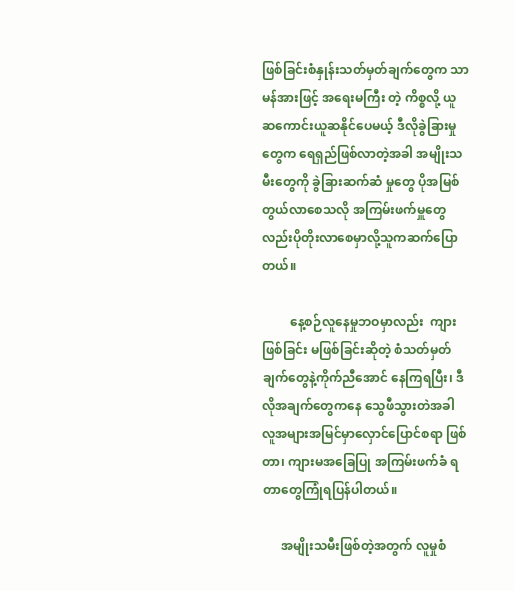ဖြစ်ခြင်းစံနှုန်းသတ်မှတ်ချက်တွေက သာမန်အားဖြင့် အရေးမကြီး တဲ့ ကိစ္စလို့ ယူဆကောင်းယူဆနိုင်ပေမယ့် ဒီလိုခွဲခြားမှုတွေက ရေရှည်ဖြစ်လာတဲ့အခါ အမျိုးသမီးတွေကို ခွဲခြားဆက်ဆံ မှုတွေ ပိုအမြစ်တွယ်လာစေသလို အကြမ်းဖက်မှူတွေလည်းပိုတိုးလာစေမှာလို့သူကဆက်ပြောတယ်။

         နေ့စဉ်လူနေမှုဘဝမှာလည်း  ကျားဖြစ်ခြင်း မဖြစ်ခြင်းဆိုတဲ့ စံသတ်မှတ်ချက်တွေနဲ့ကိုက်ညီအောင် နေကြရပြီး၊ ဒီလိုအချက်တွေကနေ ‌သွေဖီသွားတဲအခါ လူအများအမြင်မှာလှောင်ပြောင်စရာ ဖြစ်တာ၊ ကျားမအခြေပြု အကြမ်းဖက်ခံ ရတာတွေကြုံရပြန်ပါတယ်။

      အမျိုးသမီးဖြစ်တဲ့အတွက် လူမှုစံ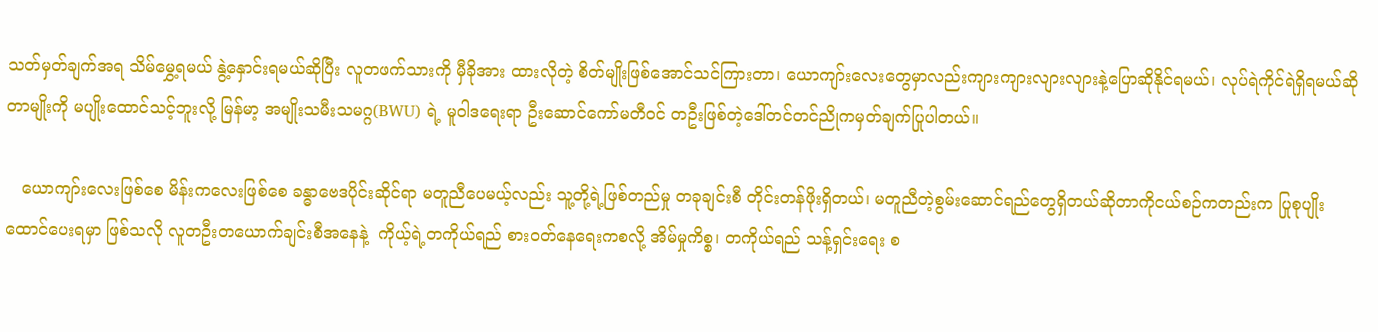သတ်မှတ်ချက်အရ သိမ်မွှေ့ရမယ် နွဲ့နှောင်းရမယ်ဆိုပြီး လူတဖက်သားကို မှီခိုအား ထားလိုတဲ့ စိတ်မျိုးဖြစ်အောင်သင်ကြားတာ၊ ယောကျာ်းလေးတွေမှာလည်းကျားကျားလျားလျားနဲ့ပြောဆိုနိုင်ရမယ်၊ လုပ်ရဲကိုင်ရဲရှိရမယ်ဆိုတာမျိုးကို မပျိုးထောင်သင့်ဘူးလို့ မြန်မာ့ အမျိုးသမီးသမဂ္ဂ(BWU) ရဲ့ မူဝါဒရေးရာ ဦးဆောင်ကော်မတီဝင် တဦးဖြစ်တဲ့ဒေါ်တင်တင်ညိုကမှတ်ချက်ပြုပါတယ်။

   ယောကျာ်းလေးဖြစ်စေ မိန်းကလေးဖြစ်‌စေ ခန္ဓာ‌ဗေဒပိုင်းဆိုင်ရာ မတူညီပေမယ့်လည်း သူ့တို့ရဲ့ဖြစ်တည်မှု တခုချင်းစီ တိုင်းတန်ဖိုးရှိတယ်၊ မတူညီတဲ့စွမ်းဆောင်ရည်တွေရှိတယ်ဆိုတာကိုငယ်စဉ်ကတည်းက ပြုစုပျိုးထောင်ပေးရမှာ ဖြစ်သလို လူတဦးတယောက်ချင်းစီအနေနဲ့  ကိုယ့်ရဲ့တကိုယ်ရည် စားဝတ်နေရေးကစလို့ အိမ်မှုကိစ္စ၊ တကိုယ်ရည် သန့်ရှင်းရေး စ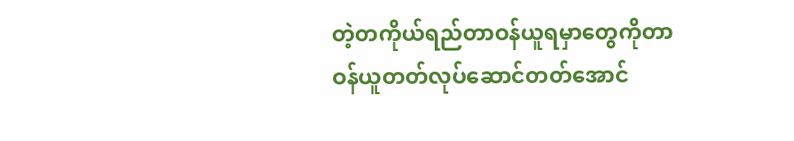တဲ့တကိုယ်ရည်တာဝန်ယူရမှာတွေကိုတာဝန်ယူတတ်လုပ်ဆောင်တတ်အောင်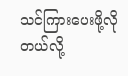သင်ကြားပေးဖို့လိုတယ်လို့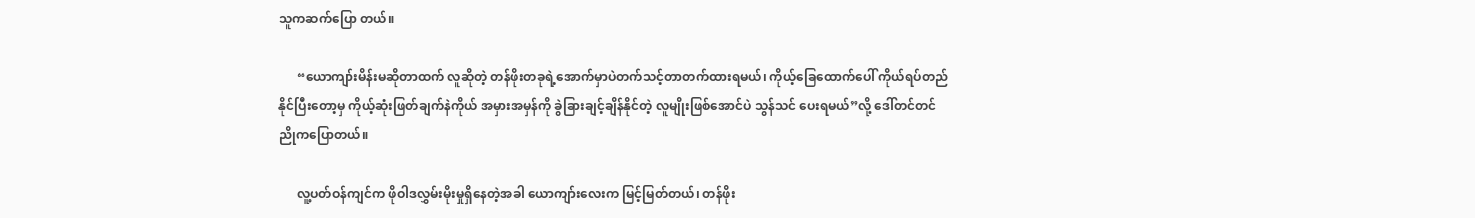သူကဆက်ပြော တယ်။

      “ယောကျာ်းမိန်းမဆိုတာထက် လူဆိုတဲ့ တန်ဖိုးတခုရဲ့အောက်မှာပဲတက်သင့်တာတက်ထားရမယ်၊ ကိုယ့်ခြေထောက်ပေါ် ကိုယ်ရပ်တည်နိုင်ပြီးတော့မှ ကိုယ့်ဆုံးဖြတ်ချက်နဲကိုယ် အမှားအမှန်ကို ခွဲခြားချင့်ချိန်နိုင်တဲ့ လူမျိုးဖြစ်အောင်ပဲ သွန်သင် ပေးရမယ်”လို့ ဒေါ်တင်တင်ညိုကပြောတယ်။

      လူ့ပတ်ဝန်ကျင်က ဖိုဝါဒလွှမ်းမိုးမှုရှိနေတဲ့အခါ ယောကျာ်းလေးက မြင့်မြတ်တယ်၊ တန်ဖိုး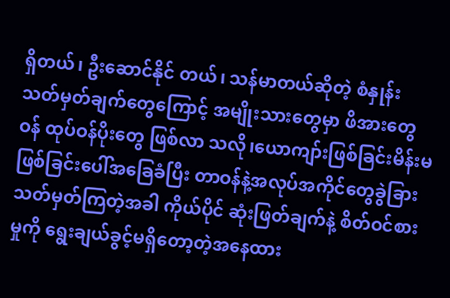ရှိတယ်၊ ဦးဆောင်နိုင် တယ်၊ သန်မာတယ်ဆိုတဲ့ စံနှုန်းသတ်မှတ်ချက်တွေကြောင့် အမျိုးသားတွေမှာ ဖိအားတွေဝန် ထုပ်ဝန်ပိုးတွေ ဖြစ်လာ သလို၊ယောကျာ်းဖြစ်ခြင်းမိန်းမဖြစ်ခြင်းပေါ်အခြေခံပြီး တာဝန်နဲ့အလုပ်အကိုင်တွေခွဲခြားသတ်မှတ်ကြတဲ့အခါ ကိုယ်ပိုင် ဆုံးဖြတ်ချက်နဲ့ စိတ်ဝင်စားမှုကို ရွေးချယ်ခွင့်မရှိတော့တဲ့အနေထား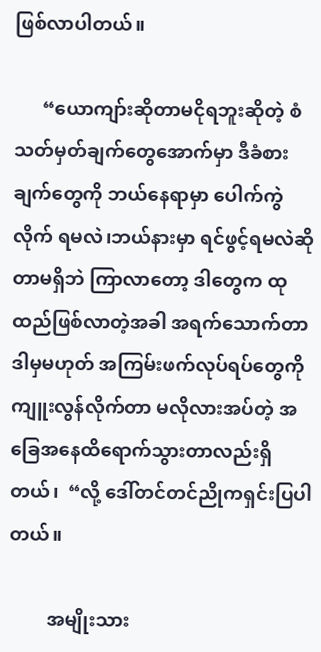ဖြစ်လာပါတယ်။

      “ယောကျာ်းဆိုတာမငိုရဘူးဆိုတဲ့ စံသတ်မှတ်ချက်တွေ‌အောက်မှာ ဒီခံစားချက်တွေကို ဘယ်နေရာမှာ ပေါက်ကွဲလိုက် ရမလဲ၊ဘယ်နားမှာ ရင်ဖွင့်ရမလဲဆိုတာမရှိဘဲ ကြာလာတော့ ဒါတွေက ထုထည်ဖြစ်လာတဲ့အခါ အရက်သောက်တာ ဒါမှမဟုတ် အကြမ်းဖက်လုပ်ရပ်တွေကို ကျူးလွန်လိုက်တာ မလိုလားအပ်တဲ့ အခြေအနေထိရောက်သွားတာလည်းရှိတယ်၊  “လို့ ဒေါ်တင်တင်ညိုကရှင်းပြပါတယ်။

        အမျိုးသား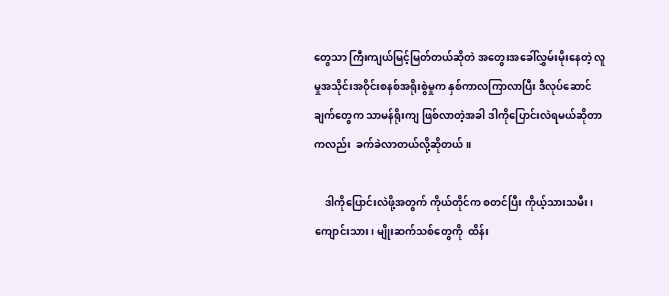တွေသာ ကြီးကျယ်မြင့်မြတ်တယ်ဆိုတဲ အတွေးအခေါ်လွှမ်းမိုးနေတဲ့ လူမှုအသိုင်းအဝိုင်းစနစ်အရိုးစွဲမှုက နှစ်ကာလကြာလာပြီး ဒီလုပ်ဆောင်ချက်တွေက သာမန်ရိုးကျ ဖြစ်လာတဲ့အခါ ဒါကိုပြောင်းလဲရမယ်ဆိုတာကလည်း  ခက်ခဲလာတယ်လို့ဆိုတယ်။

    ဒါကိုပြောင်းလဲဖို့အတွက် ကိုယ်တိုင်က စတင်ပြီး ကိုယ့်သားသမီး၊ကျောင်းသား၊ မျိုးဆက်သစ်တွေကို  ထိန်း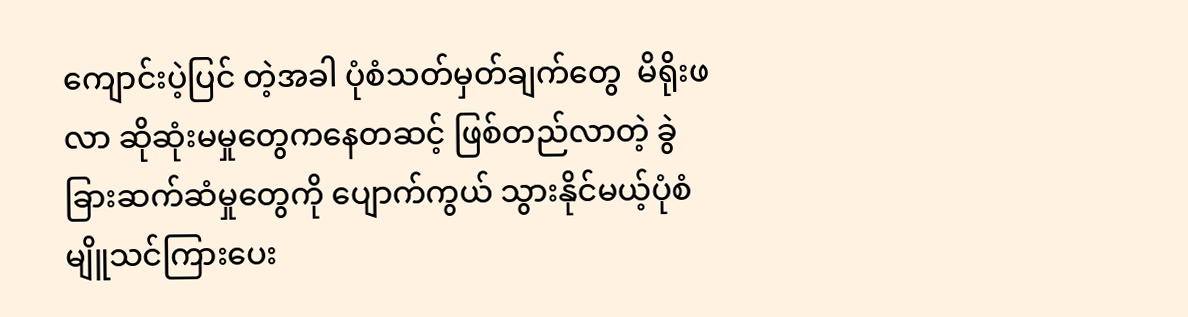ကျောင်းပဲ့ပြင် တဲ့အခါ ပုံစံသတ်မှတ်ချက်တွေ  မိရိုးဖလာ ဆိုဆုံးမမှုတွေကနေတဆင့် ဖြစ်တည်လာတဲ့ ခွဲခြားဆက်ဆံမှုတွေကို ပျောက်ကွယ် သွားနိုင်မယ့်ပုံစံမျိူသင်ကြားပေး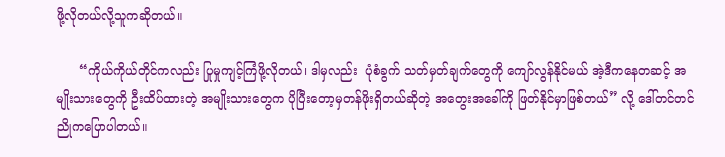ဖို့လိုတယ်လို့သူကဆိုတယ်။

      “ကိုယ်ကိုယ်တိုင်ကလည်း ပြုမှုကျင့်ကြံဖို့လိုတယ်၊ ဒါမှလည်း  ပုံစံခွက် သတ်မှတ်ချက်တွေကို ကျော်လွန်နိုင်မယ် အဲ့ဒီကနေတဆင့် အမျိုးသားတွေကို ဦးထိပ်ထားတဲ့ အမျိုးသားတွေက ပိုပြီးတော့မှတန်ဖိုးရှိတယ်ဆိုတဲ့ အတွေးအခေါ်ကို ဖြတ်နိုင်မှာဖြစ်တယ်” လို့ ဒေါ်တင်တင်ညိုကပြောပါတယ်။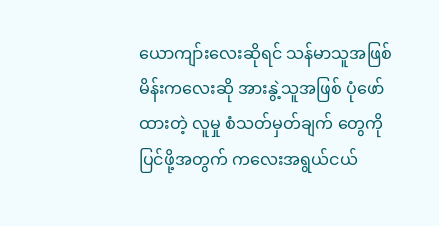ယောကျာ်းလေးဆိုရင် သန်မာသူအဖြစ် မိန်းကလေးဆို အားနွဲ့သူအဖြစ် ပုံဖော်ထားတဲ့ လူမှု စံသတ်မှတ်ချက် တွေကို ပြင်ဖို့အတွက် ကလေးအရွယ်ငယ်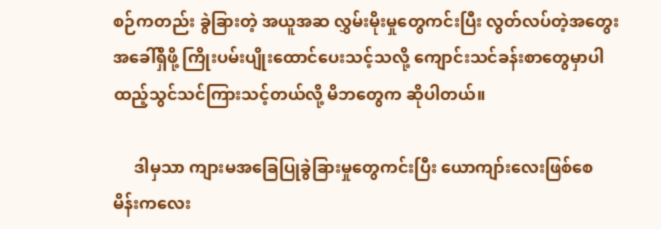စဉ်ကတည်း ခွဲခြားတဲ့ အယူအဆ လွှမ်းမိုးမှုတွေကင်းပြီး လွတ်လပ်တဲ့အတွေးအခေါ်ရှိဖို့ ကြိုးပမ်းပျိုးထောင်ပေးသင့်သလို့ ကျောင်းသင်ခန်းစာတွေမှာပါထည့်သွင်သင်ကြားသင့်တယ်လို့ မိဘတွေက ဆိုပါတယ်။

     ဒါမှသာ ကျားမအခြေပြုခွဲခြားမှုတွေကင်းပြီး ယောကျာ်းလေးဖြစ်စေ  မိန်းကလေး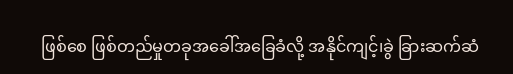ဖြစ်စေ ဖြစ်တည်မှုတခုအခေါ်အခြေခံလို့ အနိုင်ကျင့်၊ခွဲ ခြားဆက်ဆံ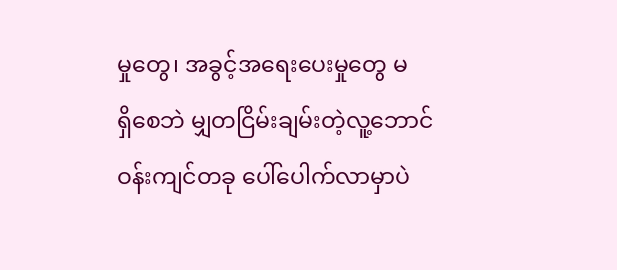မှုတွေ၊ အခွင့်အရေးပေးမှုတွေ မရှိ‌စေဘဲ မျှတငြိမ်းချမ်းတဲ့လူ့ဘောင်ဝန်းကျင်တခု ပေါ်ပေါက်လာမှာပဲ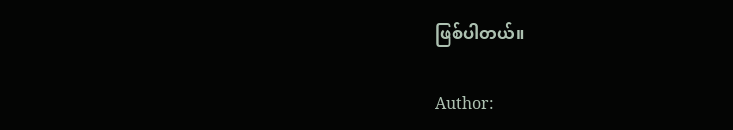ဖြစ်ပါတယ်။

Author: